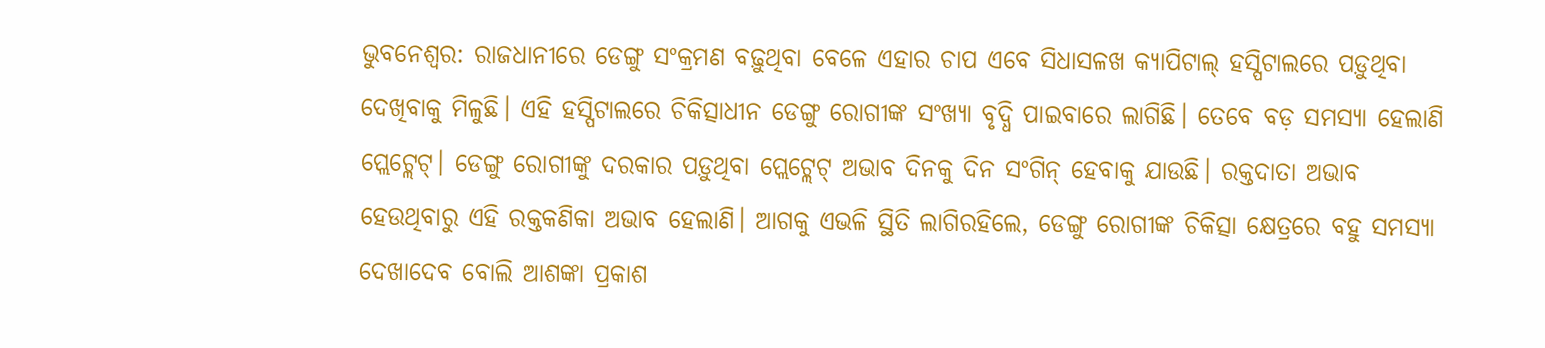ଭୁବନେଶ୍ୱର: ରାଜଧାନୀରେ ଡେଙ୍ଗୁ ସଂକ୍ରମଣ ବଢ଼ୁଥିବା ବେଳେ ଏହାର ଚାପ ଏବେ ସିଧାସଳଖ କ୍ୟାପିଟାଲ୍ ହସ୍ପିଟାଲରେ ପଡ଼ୁଥିବା ଦେଖିବାକୁ ମିଳୁଛି। ଏହି ହସ୍ପିଟାଲରେ ଚିକିତ୍ସାଧୀନ ଡେଙ୍ଗୁ ରୋଗୀଙ୍କ ସଂଖ୍ୟା ବୃଦ୍ଧି ପାଇବାରେ ଲାଗିଛି। ତେବେ ବଡ଼ ସମସ୍ୟା ହେଲାଣି ପ୍ଲେଟ୍ଲେଟ୍। ଡେଙ୍ଗୁ ରୋଗୀଙ୍କୁ ଦରକାର ପଡ଼ୁଥିବା ପ୍ଲେଟ୍ଲେଟ୍ ଅଭାବ ଦିନକୁ ଦିନ ସଂଗିନ୍ ହେବାକୁ ଯାଉଛି। ରକ୍ତଦାତା ଅଭାବ ହେଉଥିବାରୁ ଏହି ରକ୍ତକଣିକା ଅଭାବ ହେଲାଣି। ଆଗକୁ ଏଭଳି ସ୍ଥିତି ଲାଗିରହିଲେ, ଡେଙ୍ଗୁ ରୋଗୀଙ୍କ ଚିକିତ୍ସା କ୍ଷେତ୍ରରେ ବହୁ ସମସ୍ୟା ଦେଖାଦେବ ବୋଲି ଆଶଙ୍କା ପ୍ରକାଶ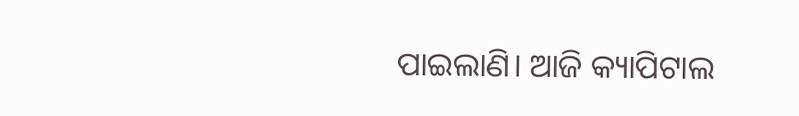ପାଇଲାଣି। ଆଜି କ୍ୟାପିଟାଲ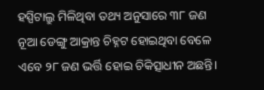ହସ୍ପିଟାଲ୍ରୁ ମିଳିଥିବା ତଥ୍ୟ ଅନୁସାରେ ୩୮ ଜଣ ନୂଆ ଡେଙ୍ଗୁ ଆକ୍ରାନ୍ତ ଚିହ୍ନଟ ହୋଇଥିବା ବେଳେ ଏବେ ୨୮ ଜଣ ଭର୍ତ୍ତି ହୋଇ ଚିକିତ୍ସାଧୀନ ଅଛନ୍ତି।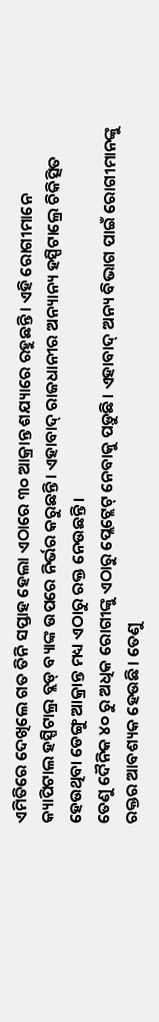ଏମିତିରେ ଦେଖିଲେ ଗତ ତିନି ସପ୍ତାହ ହେଲା ଏଠାରେ ୩୦ ଆକ୍ରାନ୍ତ ଶଯ୍ୟାରେ ରହୁଛନ୍ତି। ଏହି ରୋଗୀମାନେ କ୍ୟାପିଟାଲ ହସ୍ପିଟାଲ୍ର ବ୍ଲଡ୍ ବ୍ୟାଙ୍କ ଉପରେ ନିର୍ଭର କରୁଛନ୍ତି। ଏହାବାଦ୍ ରାଜଧାନୀର ଅନ୍ୟାନ୍ୟ ହସ୍ପିଟାଲ୍ରେ ଚିକିତ୍ସିତ ହେଉଥିବା ଡେଙ୍ଗୁ ଆକ୍ରାନ୍ତ ମଧ୍ୟ ଏଠାରୁ ରକ୍ତ ନେଉଛନ୍ତି।
ତେଣୁ ଦୈନିକ ୪୦ ରୁ ଅଧିକ ରୋଗୀଙ୍କୁ ଏଠାରୁ ପ୍ଲେଟ୍ଲେଟ୍ ନେବାକୁ ପଡ଼ୁଛି। ଏହାବାଦ୍ ଅନ୍ୟ ବିଭାଗ ପାଇଁ ରୋଗୀମାନଙ୍କୁ ରକ୍ତର ଆବଶ୍ୟକ ହେଉଛି। ତେଣୁ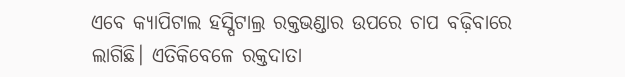ଏବେ କ୍ୟାପିଟାଲ ହସ୍ପିଟାଲ୍ର ରକ୍ତଭଣ୍ଡାର ଉପରେ ଚାପ ବଢ଼ିବାରେ ଲାଗିଛି। ଏତିକିବେଳେ ରକ୍ତଦାତା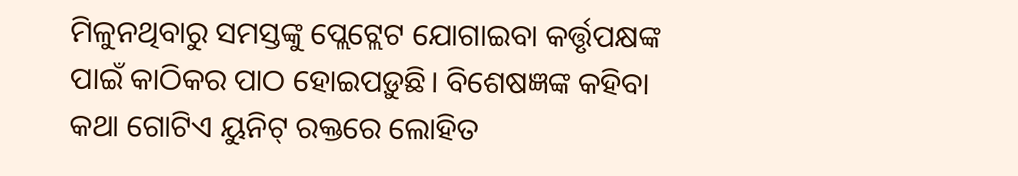ମିଳୁନଥିବାରୁ ସମସ୍ତଙ୍କୁ ପ୍ଲେଟ୍ଲେଟ ଯୋଗାଇବା କର୍ତ୍ତୃପକ୍ଷଙ୍କ ପାଇଁ କାଠିକର ପାଠ ହୋଇପଡ଼ୁଛି। ବିଶେଷଜ୍ଞଙ୍କ କହିବା କଥା ଗୋଟିଏ ୟୁନିଟ୍ ରକ୍ତରେ ଲୋହିତ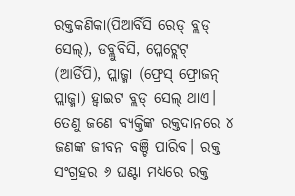ରକ୍ତକଣିକା(ପିଆର୍ବିସି ରେଡ୍ ବ୍ଲଡ୍ ସେଲ୍), ଡବ୍ଲୁବିସି, ପ୍ଳେଟ୍ଲେଟ୍ (ଆର୍ଡିପି), ପ୍ଲାଜ୍ମା (ଫ୍ରେସ୍ ଫ୍ରୋଜନ୍ ପ୍ଲାଜ୍ମା) ହ୍ୱାଇଟ ବ୍ଲଡ୍ ସେଲ୍ ଥାଏ। ତେଣୁ ଜଣେ ବ୍ୟକ୍ତିଙ୍କ ରକ୍ତଦାନରେ ୪ ଜଣଙ୍କ ଜୀବନ ବଞ୍ଚି ପାରିବ। ରକ୍ତ ସଂଗ୍ରହର ୬ ଘଣ୍ଟା ମଧ୍ୟରେ ରକ୍ତ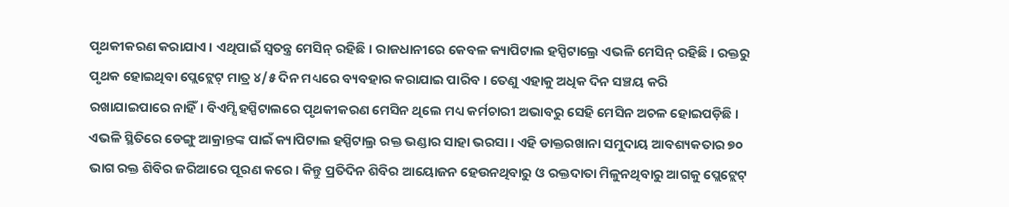ପୃଥକୀକରଣ କରାଯାଏ। ଏଥିପାଇଁ ସ୍ୱତନ୍ତ୍ର ମେସିନ୍ ରହିଛି। ରାଜଧାନୀରେ କେବଳ କ୍ୟାପିଟାଲ ହସ୍ପିଟାଲ୍ରେ ଏଭଳି ମେସିନ୍ ରହିଛି। ରକ୍ତରୁ ପୃଥକ ହୋଇଥିବା ପ୍ଲେଟ୍ଲେଟ୍ ମାତ୍ର ୪/୫ ଦିନ ମଧ୍ୟରେ ବ୍ୟବହାର କରାଯାଇ ପାରିବ। ତେଣୁ ଏହାକୁ ଅଧିକ ଦିନ ସଞ୍ଚୟ କରି ରଖାଯାଇପାରେ ନାହିଁ। ବିଏମ୍ସି ହସ୍ପିଟାଲରେ ପୃଥକୀକରଣ ମେସିନ ଥିଲେ ମଧ୍ୟ କର୍ମଚାରୀ ଅଭାବରୁ ସେହି ମେସିନ ଅଚଳ ହୋଇପଡ଼ିଛି। ଏଭଳି ସ୍ଥିତିରେ ଡେଙ୍ଗୁ ଆକ୍ରାନ୍ତଙ୍କ ପାଇଁ କ୍ୟାପିଟାଲ ହସ୍ପିଟାଲ୍ର ରକ୍ତ ଭଣ୍ଡାର ସାହା ଭରସା। ଏହି ଡାକ୍ତରଖାନା ସମୁଦାୟ ଆବଶ୍ୟକତାର ୭୦ ଭାଗ ରକ୍ତ ଶିବିର ଜରିଆରେ ପୂରଣ କରେ। କିନ୍ତୁ ପ୍ରତିଦିନ ଶିବିର ଆୟୋଜନ ହେଉନଥିବାରୁ ଓ ରକ୍ତଦାତା ମିଳୁନଥିବାରୁ ଆଗକୁ ପ୍ଲେଟ୍ଲେଟ୍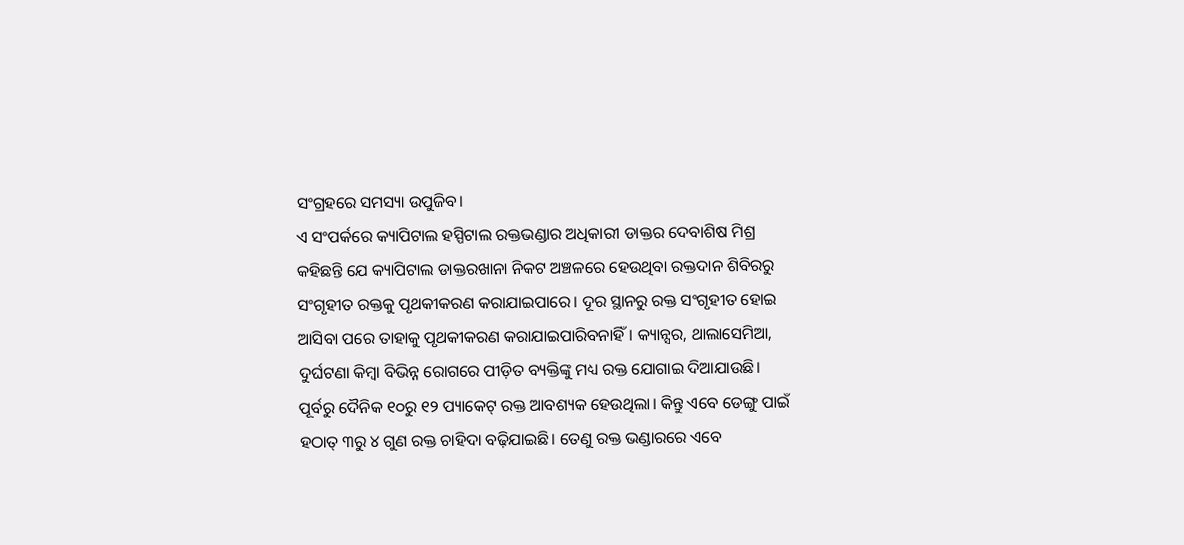ସଂଗ୍ରହରେ ସମସ୍ୟା ଉପୁଜିବ।
ଏ ସଂପର୍କରେ କ୍ୟାପିଟାଲ ହସ୍ପିଟାଲ ରକ୍ତଭଣ୍ଡାର ଅଧିକାରୀ ଡାକ୍ତର ଦେବାଶିଷ ମିଶ୍ର କହିଛନ୍ତି ଯେ କ୍ୟାପିଟାଲ ଡାକ୍ତରଖାନା ନିକଟ ଅଞ୍ଚଳରେ ହେଉଥିବା ରକ୍ତଦାନ ଶିବିରରୁ ସଂଗୃହୀତ ରକ୍ତକୁ ପୃଥକୀକରଣ କରାଯାଇପାରେ। ଦୂର ସ୍ଥାନରୁ ରକ୍ତ ସଂଗୃହୀତ ହୋଇ ଆସିବା ପରେ ତାହାକୁ ପୃଥକୀକରଣ କରାଯାଇପାରିବନାହିଁ। କ୍ୟାନ୍ସର, ଥାଲାସେମିଆ, ଦୁର୍ଘଟଣା କିମ୍ବା ବିଭିନ୍ନ ରୋଗରେ ପୀଡ଼ିତ ବ୍ୟକ୍ତିଙ୍କୁ ମଧ୍ୟ ରକ୍ତ ଯୋଗାଇ ଦିଆଯାଉଛି। ପୂର୍ବରୁ ଦୈନିକ ୧୦ରୁ ୧୨ ପ୍ୟାକେଟ୍ ରକ୍ତ ଆବଶ୍ୟକ ହେଉଥିଲା। କିନ୍ତୁ ଏବେ ଡେଙ୍ଗୁ ପାଇଁ ହଠାତ୍ ୩ରୁ ୪ ଗୁଣ ରକ୍ତ ଚାହିଦା ବଢ଼ିଯାଇଛି। ତେଣୁ ରକ୍ତ ଭଣ୍ଡାରରେ ଏବେ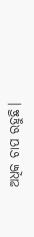ଅଧିକ ଚାପ ରହୁଛି।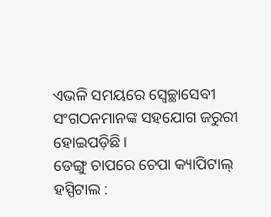ଏଭଳି ସମୟରେ ସ୍ଵେଚ୍ଛାସେବୀ ସଂଗଠନମାନଙ୍କ ସହଯୋଗ ଜରୁରୀ ହୋଇପଡ଼ିଛି।
ଡେଙ୍ଗୁ ଚାପରେ ଚେପା କ୍ୟାପିଟାଲ୍ ହସ୍ପିଟାଲ :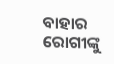ବାହାର ରୋଗୀଙ୍କୁ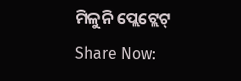ମିଳୁନି ପ୍ଲେଟ୍ଲେଟ୍
Share Now: